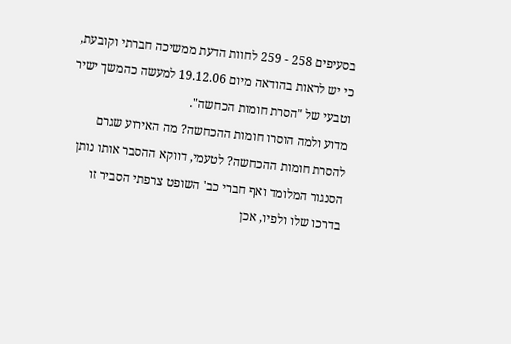בסעיפים 258 - 259 לחוות הדעת ממשיכה חברתי וקובעת, כי יש לראות בהודאה מיום 19.12.06 למעשה כהמשך ישיר וטבעי של "הסרת חומות הכחשה".
מדוע ולמה הוסרו חומות ההכחשה? מה האירוע שגרם להסרת חומות ההכחשה? לטעמי, דווקא ההסבר אותו נותן הסנגור המלומד ואף חברי כב' השופט צרפתי הסביר זו בדרכו שלו ולפיו, אכן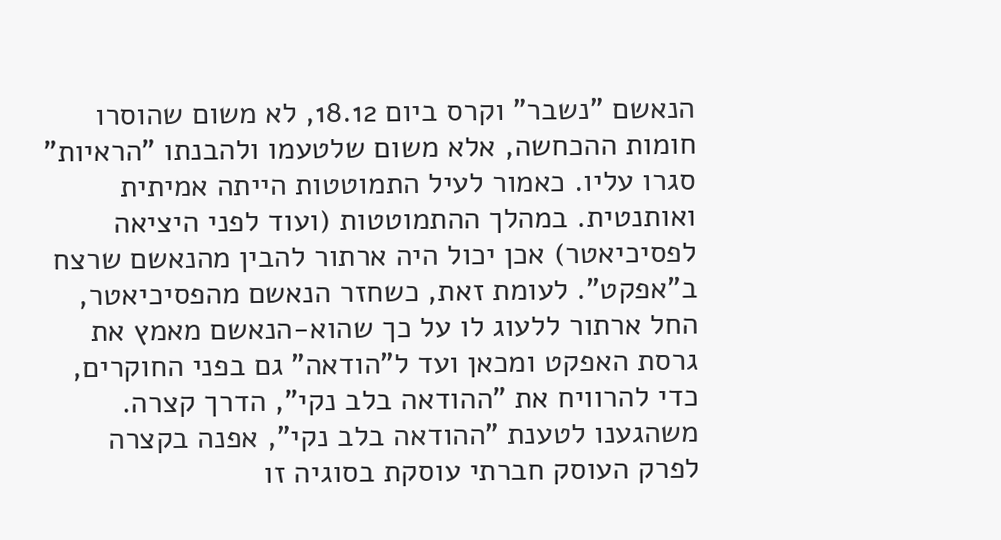הנאשם "נשבר" וקרס ביום 18.12, לא משום שהוסרו חומות ההכחשה, אלא משום שלטעמו ולהבנתו "הראיות" סגרו עליו. כאמור לעיל התמוטטות הייתה אמיתית ואותנטית. במהלך ההתמוטטות (ועוד לפני היציאה לפסיכיאטר) אכן יכול היה ארתור להבין מהנאשם שרצח ב"אפקט". לעומת זאת, כשחזר הנאשם מהפסיכיאטר, החל ארתור ללעוג לו על כך שהוא-הנאשם מאמץ את גרסת האפקט ומכאן ועד ל"הודאה" גם בפני החוקרים, כדי להרוויח את "ההודאה בלב נקי", הדרך קצרה.
משהגענו לטענת "ההודאה בלב נקי", אפנה בקצרה לפרק העוסק חברתי עוסקת בסוגיה זו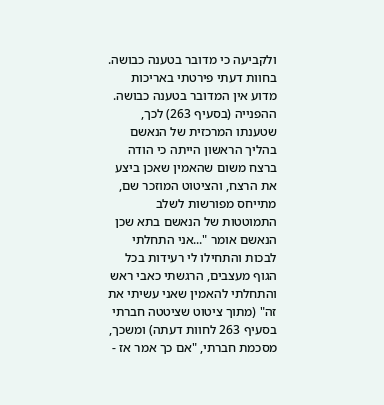ולקביעה כי מדובר בטענה כבושה. בחוות דעתי פירטתי באריכות מדוע אין המדובר בטענה כבושה. ההפנייה (בסעיף 263) לכך, שטענתו המרכזית של הנאשם בהליך הראשון הייתה כי הודה ברצח משום שהאמין שאכן ביצע את הרצח, והציטוט המוזכר שם, מתייחס מפורשות לשלב התמוטטות של הנאשם בתא שכן הנאשם אומר "...אני התחלתי לבכות והתחילו לי רעידות בכל הגוף מעצבים, הרגשתי כאבי ראש והתחלתי להאמין שאני עשיתי את זה" (מתוך ציטוט שציטטה חברתי בסעיף 263 לחוות דעתה) ומשכך, מסכמת חברתי, "אם כך אמר אז -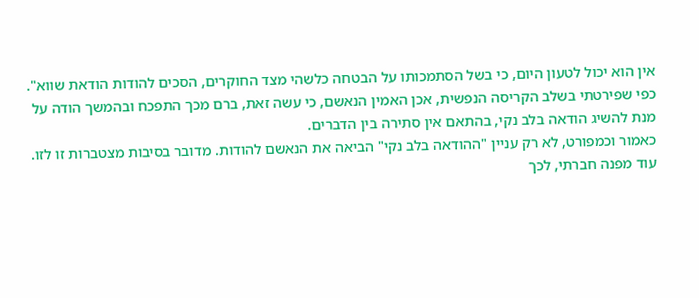אין הוא יכול לטעון היום, כי בשל הסתמכותו על הבטחה כלשהי מצד החוקרים, הסכים להודות הודאת שווא". כפי שפירטתי בשלב הקריסה הנפשית, אכן האמין הנאשם, כי עשה זאת, ברם מכך התפכח ובהמשך הודה על מנת להשיג הודאה בלב נקי, בהתאם אין סתירה בין הדברים.
כאמור וכמפורט, לא רק עניין "ההודאה בלב נקי" הביאה את הנאשם להודות. מדובר בסיבות מצטברות זו לזו.
עוד מפנה חברתי, לכך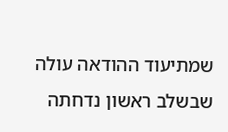שמתיעוד ההודאה עולה שבשלב ראשון נדחתה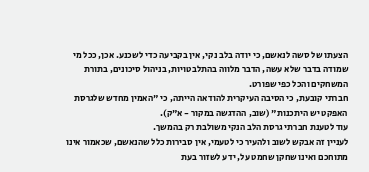הצעתו של סשה לנאשם, כי יודה בלב נקי, אין בקביעה כדי לשכנע. אכן, ככל מי שמודה בדבר שלא עשה, הדבר מלווה בהתלבטויות, בניהול סיכונים, בתורת המשחקים והכל כפי שפורט.
חברתי קובעת, כי הסיבה העיקרית להודאה הייתה, כי "האמין מחדש שלגרסת האפקט יש היתכנות" (שוב, ההדגשה במקור - א"ק).
עוד לטענת חברתי גרסת הלב הנקי משולבת רק בהמשך.
לעניין זה אבקש לשוב ולהעיר כי לטעמי, אין סבירות כלל שהנאשם, שכאמור אינו מתוחכם ואינו שחקן שחמט על, ידע לשזור בעת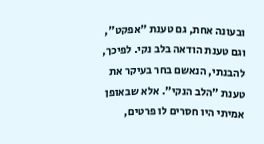ובעונה אחת, גם טענת "אפקט", וגם טענת הודאה בלב נקי. לפיכך, להבנתי, הנאשם בחר בעיקר את טענת "הלב הנקי". אלא שבאופן אמיתי היו חסרים לו פרטים,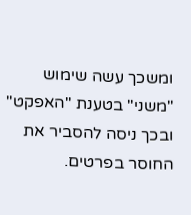ומשכך עשה שימוש "משני" בטענת "האפקט" ובכך ניסה להסביר את החוסר בפרטים.